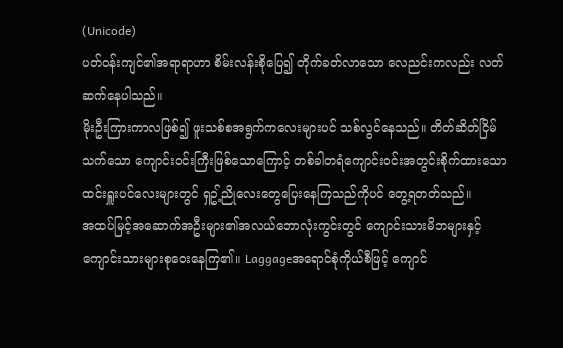(Unicode)
ပတ်ဝန်းကျင်၏အရာရာဟာ စိမ်းလန်းစိုပြေ၍ တိုက်ခတ်လာသော လေညင်းကလည်း လတ်ဆက်နေပါသည်။
မိုးဦးကြားကာလဖြစ်၍ ဖူးသစ်စအရွက်ကလေးများပင် သစ်လွင်နေသည်။ တိတ်ဆိတ်ငြိမ်သက်သော ကျောင်းဝင်းကြီးဖြစ်သောကြောင့် တစ်ခါတရံကျောင်းဝင်းအတွင်းစိုက်ထားသော ထင်းရှူးပင်လေးများတွင် ရှဥ့်ညိုလေးတွေပြေးနေကြသည်ကိုပင် တွေ့ရတတ်သည်။
အထပ်မြင့်အဆောက်အဦးများ၏အလယ်ဘောလုံးကွင်းတွင် ကျောင်းသားမိဘများနှင့် ကျောင်းသားများစုဝေးနေကြ၏။ Laggageအရောင်စုံကိုယ်စီဖြင့် ကျောင်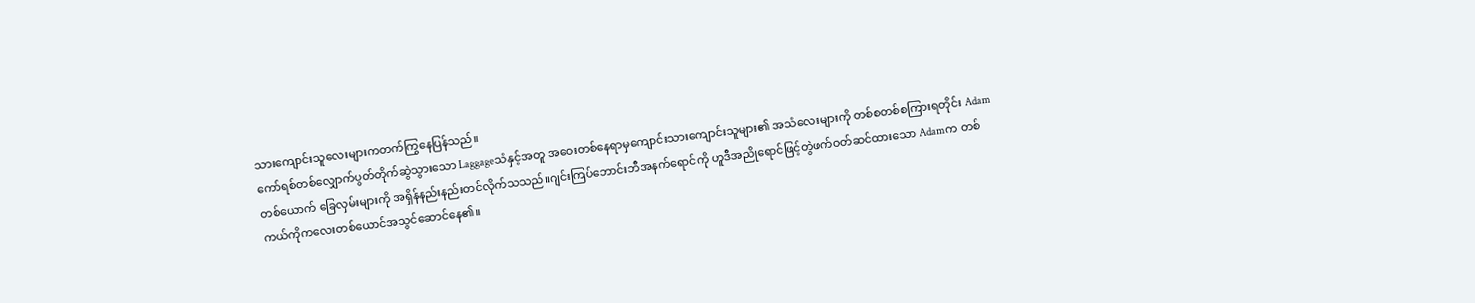သားကျောင်းသူလေးများကတက်ကြွနေပြန်သည်။
ကော်ရစ်တစ်လျှောက်ပွတ်တိုက်ဆွဲသွားသော Laggageသံနှင့်အတူ အဝေးတစ်နေရာမှကျောင်းသားကျောင်းသူများ၏ အသံလေးများကို တစ်စတစ်စကြားရတိုင်း Adamတစ်ယောက် ခြေလှမ်းများကို အရှိန်နည်းနည်းတင်လိုက်သသည်။ဂျင်းကြပ်ဘောင်းဘီအနက်ရောင်ကို ဟူဒီအညိုရောင်ဖြင့်တွဲဖက်ဝတ်ဆင်ထားသော Adamက တစ်ကယ်ကိုကလေးတစ်ယောင်အသွင်ဆောင်နေ၏။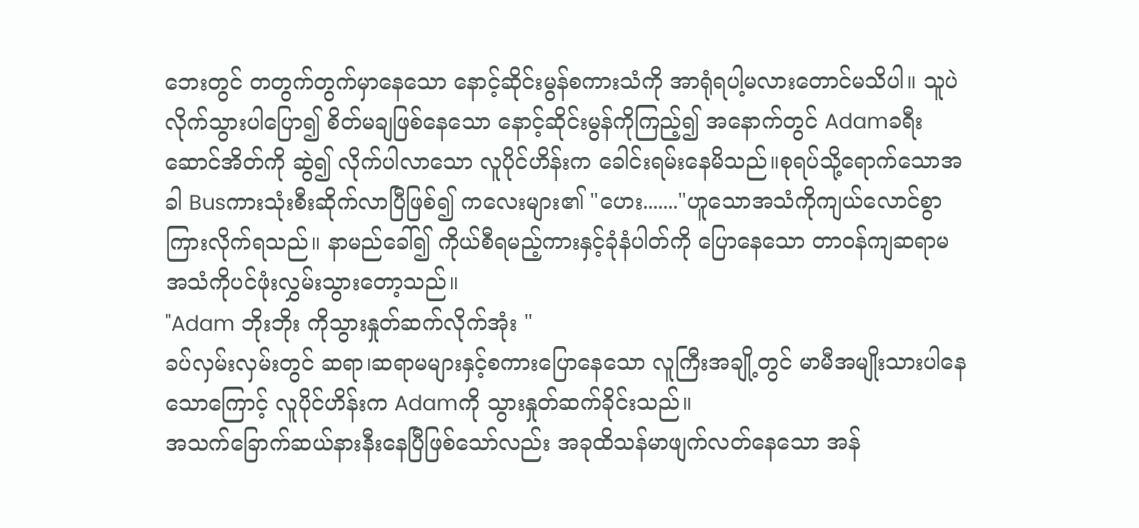ဘေးတွင် တတွက်တွက်မှာနေသော နောင့်ဆိုင်းမွန်စကားသံကို အာရုံရပါ့မလားတောင်မသိပါ။ သူပဲ လိုက်သွားပါပြော၍ စိတ်မချဖြစ်နေသော နောင့်ဆိုင်းမွန်ကိုကြည့်၍ အနောက်တွင် Adamခရီးဆောင်အိတ်ကို ဆွဲ၍ လိုက်ပါလာသော လူပိုင်ဟိန်းက ခေါင်းရမ်းနေမိသည်။စုရပ်သို့ရောက်သောအခါ Busကားသုံးစီးဆိုက်လာပြီဖြစ်၍ ကလေးများ၏ "ဟေး......."ဟူသောအသံကိုကျယ်လောင်စွာကြားလိုက်ရသည်။ နာမည်ခေါ်၍ ကိုယ်စီရမည့်ကားနှင့်ခုံနံပါတ်ကို ပြောနေသော တာဝန်ကျဆရာမအသံကိုပင်ဖုံးလွှမ်းသွားတော့သည်။
"Adam ဘိုးဘိုး ကိုသွားနှုတ်ဆက်လိုက်အုံး "
ခပ်လှမ်းလှမ်းတွင် ဆရာ၊ဆရာမများနှင့်စကားပြောနေသော လူကြီးအချို့တွင် မာမီအမျိုးသားပါနေသောကြောင့် လူပိုင်ဟိန်းက Adamကို သွားနှုတ်ဆက်ခိုင်းသည်။
အသက်ခြောက်ဆယ်နားနီးနေပြီဖြစ်သော်လည်း အခုထိသန်မာဖျက်လတ်နေသော အန်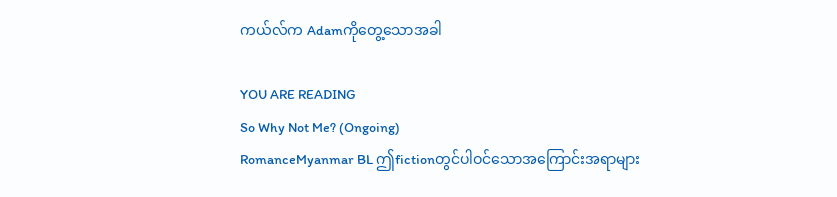ကယ်လ်က Adamကိုတွေ့သောအခါ

YOU ARE READING
So Why Not Me? (Ongoing)
RomanceMyanmar BL ဤfictionတွင်ပါဝင်သောအကြောင်းအရာများ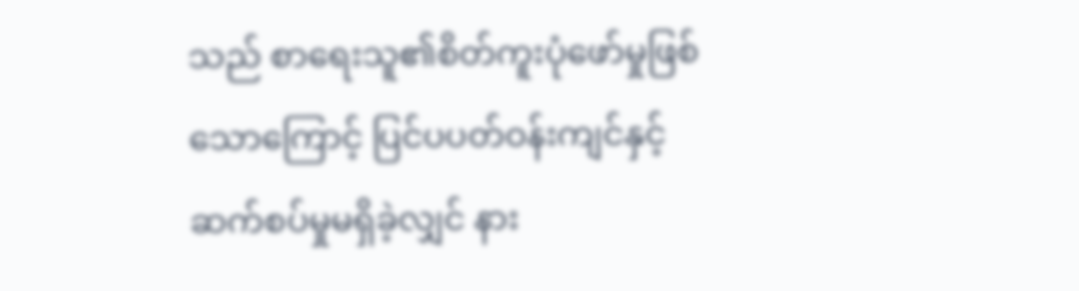သည် စာရေးသူ၏စိတ်ကူးပုံဖော်မှုဖြစ်သောကြောင့် ပြင်ပပတ်ဝန်းကျင်နှင့် ဆက်စပ်မှုမရှိခဲ့လျှင် နား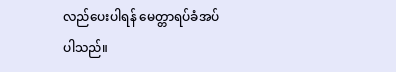လည်ပေးပါရန် မေတ္တာရပ်ခံအပ်ပါသည်။